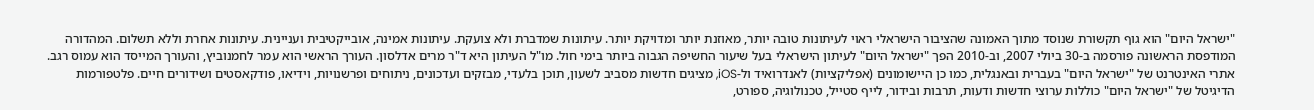"ישראל היום" הוא גוף תקשורת שנוסד מתוך האמונה שהציבור הישראלי ראוי לעיתונות טובה יותר, מאוזנת יותר ומדויקת יותר. עיתונות שמדברת ולא צועקת. עיתונות אמינה, אובייקטיבית ועניינית. עיתונות אחרת וללא תשלום. המהדורה המודפסת הראשונה פורסמה ב-30 ביולי 2007, וב-2010 הפך "ישראל היום" לעיתון הישראלי בעל שיעור החשיפה הגבוה ביותר בימי חול. מו"ל העיתון היא ד"ר מרים אדלסון. העורך הראשי הוא עמר לחמנוביץ, והעורך המייסד הוא עמוס רגב. אתרי האינטרנט של "ישראל היום" בעברית ובאנגלית, כמו כן היישומונים (אפליקציות) לאנדרואיד ול-iOS, מציגים חדשות מסביב לשעון, תוכן בלעדי, מבזקים ועדכונים, ניתוחים ופרשנויות, וידיאו, פודקאסטים ושידורים חיים. פלטפורמות הדיגיטל של "ישראל היום" כוללות ערוצי חדשות ודעות, תרבות ובידור, לייף סטייל, טכנולוגיה, ספורט,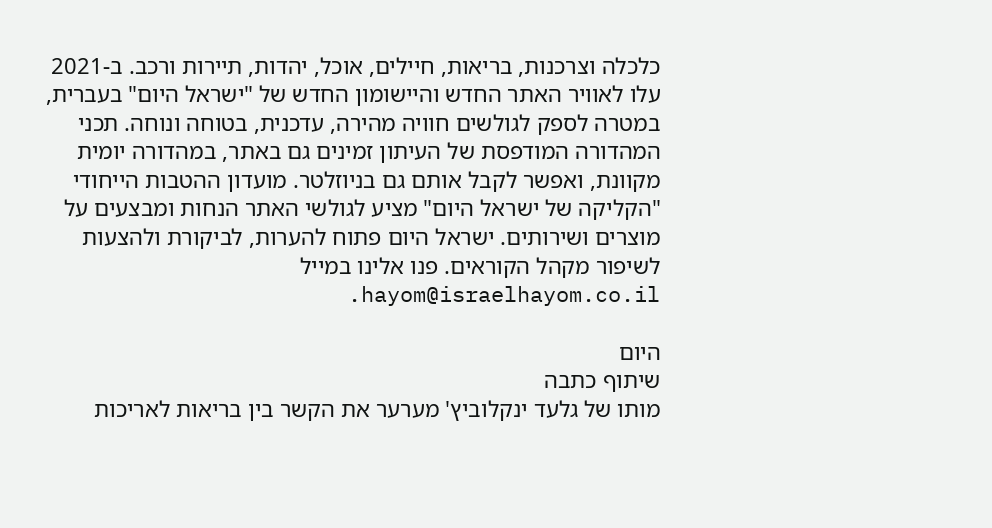כלכלה וצרכנות, בריאות, חיילים, אוכל, יהדות, תיירות ורכב. ב-2021 עלו לאוויר האתר החדש והיישומון החדש של "ישראל היום" בעברית, במטרה לספק לגולשים חוויה מהירה, עדכנית, בטוחה ונוחה. תכני המהדורה המודפסת של העיתון זמינים גם באתר, במהדורה יומית מקוונת, ואפשר לקבל אותם גם בניוזלטר. מועדון ההטבות הייחודי "הקליקה של ישראל היום" מציע לגולשי האתר הנחות ומבצעים על מוצרים ושירותים. ישראל היום פתוח להערות, לביקורת ולהצעות לשיפור מקהל הקוראים. פנו אלינו במייל hayom@israelhayom.co.il.

היום
שיתוף כתבה
מותו של גלעד ינקלוביץ' מערער את הקשר בין בריאות לאריכות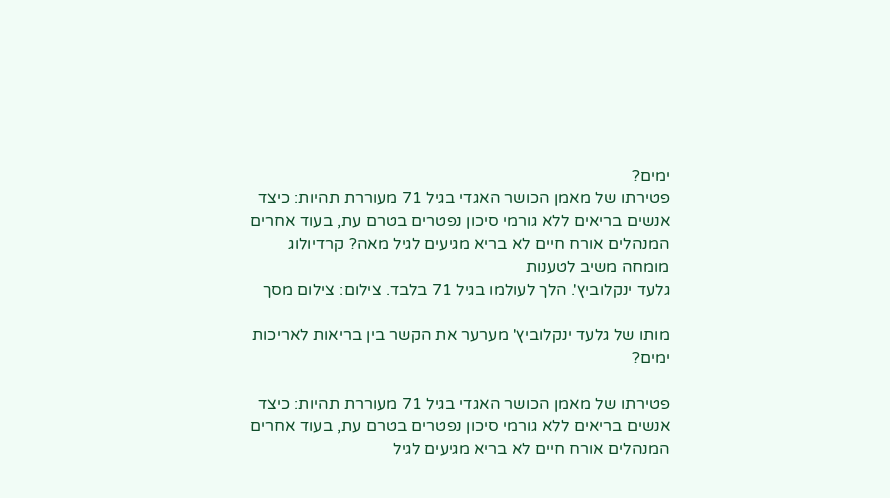ימים?
פטירתו של מאמן הכושר האגדי בגיל 71 מעוררת תהיות: כיצד אנשים בריאים ללא גורמי סיכון נפטרים בטרם עת, בעוד אחרים המנהלים אורח חיים לא בריא מגיעים לגיל מאה? קרדיולוג מומחה משיב לטענות
גלעד ינקלוביץ'. הלך לעולמו בגיל 71 בלבד. צילום: צילום מסך

מותו של גלעד ינקלוביץ' מערער את הקשר בין בריאות לאריכות ימים?

פטירתו של מאמן הכושר האגדי בגיל 71 מעוררת תהיות: כיצד אנשים בריאים ללא גורמי סיכון נפטרים בטרם עת, בעוד אחרים המנהלים אורח חיים לא בריא מגיעים לגיל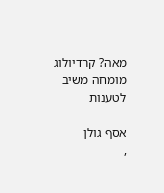מאה? קרדיולוג מומחה משיב לטענות

אסף גולן
,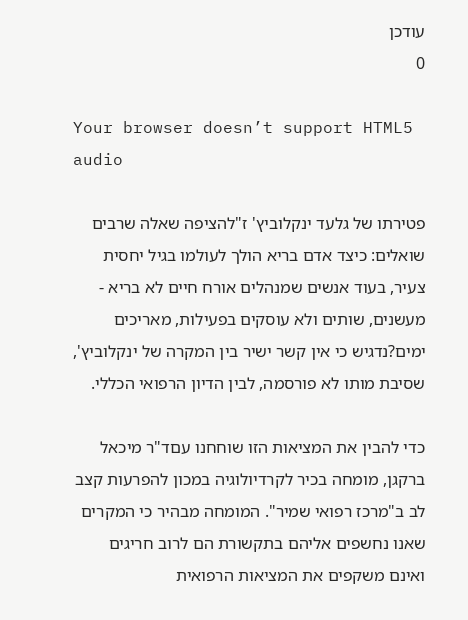עודכן
0

Your browser doesn’t support HTML5 audio

פטירתו של גלעד ינקלוביץ' ז"להציפה שאלה שרבים שואלים: כיצד אדם בריא הולך לעולמו בגיל יחסית צעיר, בעוד אנשים שמנהלים אורח חיים לא בריא - מעשנים, שותים ולא עוסקים בפעילות, מאריכים ימים?נדגיש כי אין קשר ישיר בין המקרה של ינקלוביץ', שסיבת מותו לא פורסמה, לבין הדיון הרפואי הכללי.

כדי להבין את המציאות הזו שוחחנו עםד"ר מיכאל ברקגן, מומחה בכיר לקרדיולוגיה במכון להפרעות קצב לב ב"מרכז רפואי שמיר". המומחה מבהיר כי המקרים שאנו נחשפים אליהם בתקשורת הם לרוב חריגים ואינם משקפים את המציאות הרפואית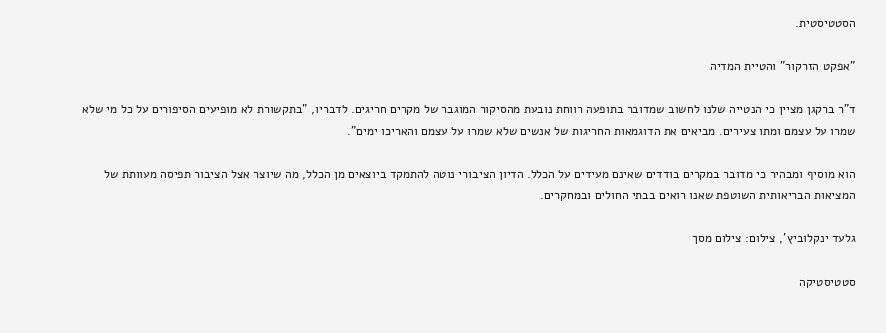הסטטיסטית.

"אפקט הזרקור" והטיית המדיה

ד"ר ברקגן מציין כי הנטייה שלנו לחשוב שמדובר בתופעה רווחת נובעת מהסיקור המוגבר של מקרים חריגים. לדבריו, "בתקשורת לא מופיעים הסיפורים על כל מי שלא שמרו על עצמם ומתו צעירים. מביאים את הדוגמאות החריגות של אנשים שלא שמרו על עצמם והאריכו ימים".

הוא מוסיף ומבהיר כי מדובר במקרים בודדים שאינם מעידים על הכלל. הדיון הציבורי נוטה להתמקד ביוצאים מן הכלל, מה שיוצר אצל הציבור תפיסה מעוותת של המציאות הבריאותית השוטפת שאנו רואים בבתי החולים ובמחקרים.

גלעד ינקלוביץ', צילום: צילום מסך

סטטיסטיקה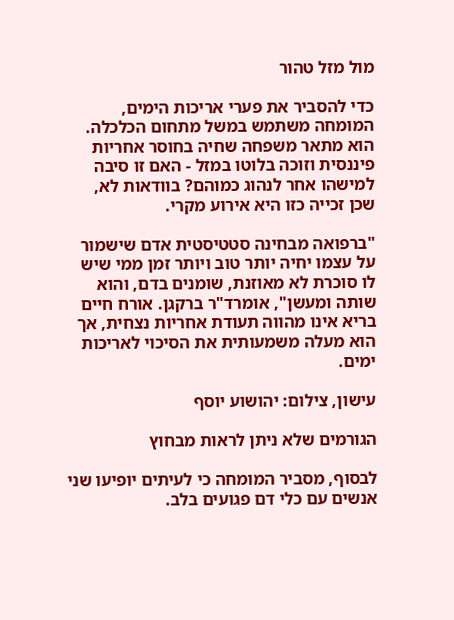מול מזל טהור

כדי להסביר את פערי אריכות הימים, המומחה משתמש במשל מתחום הכלכלה. הוא מתאר משפחה שחיה בחוסר אחריות פיננסית וזוכה בלוטו במזל - האם זו סיבה למישהו אחר לנהוג כמוהם? בוודאות לא, שכן זכייה כזו היא אירוע מקרי.

"ברפואה מבחינה סטטיסטית אדם שישמור על עצמו יחיה יותר טוב ויותר זמן ממי שיש לו סוכרת לא מאוזנת, שומנים בדם, והוא שותה ומעשן", אומרד"ר ברקגן. אורח חיים בריא אינו מהווה תעודת אחריות נצחית, אך הוא מעלה משמעותית את הסיכוי לאריכות ימים.

עישון, צילום: יהושוע יוסף

הגורמים שלא ניתן לראות מבחוץ

לבסוף, מסביר המומחה כי לעיתים יופיעו שני אנשים עם כלי דם פגועים בלב.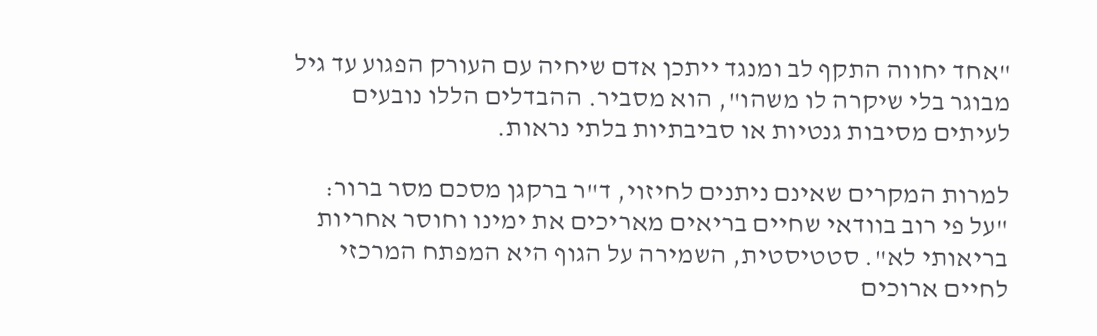"אחד יחווה התקף לב ומנגד ייתכן אדם שיחיה עם העורק הפגוע עד גיל מבוגר בלי שיקרה לו משהו", הוא מסביר. ההבדלים הללו נובעים לעיתים מסיבות גנטיות או סביבתיות בלתי נראות.

למרות המקרים שאינם ניתנים לחיזוי, ד"ר ברקגן מסכם מסר ברור: "על פי רוב בוודאי שחיים בריאים מאריכים את ימינו וחוסר אחריות בריאותי לא". סטטיסטית, השמירה על הגוף היא המפתח המרכזי לחיים ארוכים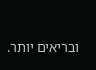ובריאים יותר.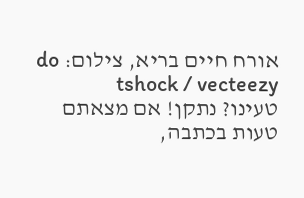אורח חיים בריא, צילום: do tshock / vecteezy
טעינו? נתקן! אם מצאתם טעות בכתבה,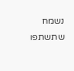נשמח שתשתפו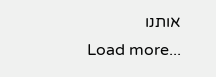אותנו
Load more...